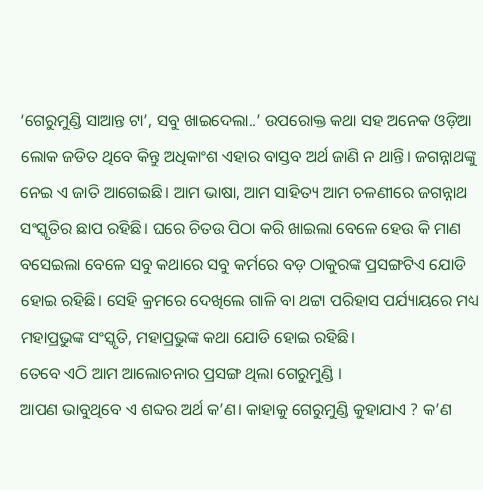‘ଗେରୁମୁଣ୍ଡି ସାଆନ୍ତ ଟା’, ସବୁ ଖାଇଦେଲା..’ ଉପରୋକ୍ତ କଥା ସହ ଅନେକ ଓଡ଼ିଆ ଲୋକ ଜଡିତ ଥିବେ କିନ୍ତୁ ଅଧିକାଂଶ ଏହାର ବାସ୍ତବ ଅର୍ଥ ଜାଣି ନ ଥାନ୍ତି। ଜଗନ୍ନାଥଙ୍କୁ ନେଇ ଏ ଜାତି ଆଗେଇଛି। ଆମ ଭାଷା, ଆମ ସାହିତ୍ୟ ଆମ ଚଳଣୀରେ ଜଗନ୍ନାଥ ସଂସ୍କୃତିର ଛାପ ରହିଛି। ଘରେ ଚିତଉ ପିଠା କରି ଖାଇଲା ବେଳେ ହେଉ କି ମାଣ ବସେଇଲା ବେଳେ ସବୁ କଥାରେ ସବୁ କର୍ମରେ ବଡ଼ ଠାକୁରଙ୍କ ପ୍ରସଙ୍ଗଟିଏ ଯୋଡି ହୋଇ ରହିଛି। ସେହି କ୍ରମରେ ଦେଖିଲେ ଗାଳି ବା ଥଟ୍ଟା ପରିହାସ ପର୍ଯ୍ୟାୟରେ ମଧ୍ୟ ମହାପ୍ରଭୁଙ୍କ ସଂସ୍କୃତି, ମହାପ୍ରଭୁଙ୍କ କଥା ଯୋଡି ହୋଇ ରହିଛି।
ତେବେ ଏଠି ଆମ ଆଲୋଚନାର ପ୍ରସଙ୍ଗ ଥିଲା ଗେରୁମୁଣ୍ଡି ।
ଆପଣ ଭାବୁଥିବେ ଏ ଶବ୍ଦର ଅର୍ଥ କ’ଣ। କାହାକୁ ଗେରୁମୁଣ୍ଡି କୁହାଯାଏ ? କ’ଣ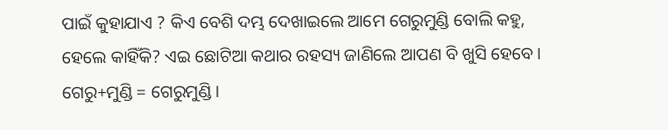ପାଇଁ କୁହାଯାଏ ? କିଏ ବେଶି ଦମ୍ଭ ଦେଖାଇଲେ ଆମେ ଗେରୁମୁଣ୍ଡି ବୋଲି କହୁ, ହେଲେ କାହିଁକି? ଏଇ ଛୋଟିଆ କଥାର ରହସ୍ୟ ଜାଣିଲେ ଆପଣ ବି ଖୁସି ହେବେ।
ଗେରୁ+ମୁଣ୍ଡି = ଗେରୁମୁଣ୍ଡି।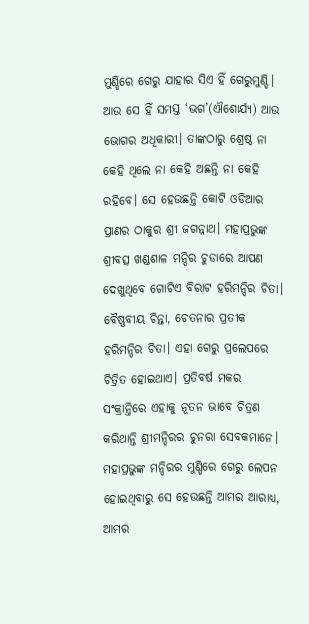ମୁଣ୍ଡିରେ ଗେରୁ ଯାହାର ସିଏ ହିଁ ଗେରୁମୁଣ୍ଡି। ଆଉ ସେ ହିଁ ସମସ୍ତ ‘ଭଗ’(ଐଶୋର୍ଯ୍ୟ) ଆଉ ଭୋଗର ଅଧିକାରୀ। ତାଙ୍କଠାରୁ ଶ୍ରେଷ୍ଠ ନା କେହି ଥିଲେ ନା କେହି ଅଛନ୍ତି ନା କେହି ରହିବେ। ସେ ହେଉଛନ୍ତି କୋଟି ଓଡିଆର ପ୍ରାଣର ଠାକୁର ଶ୍ରୀ ଜଗନ୍ନାଥ। ମହାପ୍ରଭୁଙ୍କ ଶ୍ରୀବତ୍ସ ଖଣ୍ଡଶାଳ ମନ୍ଦିର ଚୁଡାରେ ଆପଣ ଦେଖୁଥିବେ ଗୋଟିଏ ବିରାଟ ହରିମନ୍ଦିର ଚିତା। ବୈଷ୍ଣବୀୟ ଚିନ୍ତା, ଚେତନାର ପ୍ରତୀକ ହରିମନ୍ଦିର ଚିତା। ଏହା ଗେରୁ ପ୍ରଲେପରେ ଚିତ୍ରିତ ହୋଇଥାଏ। ପ୍ରତିବର୍ଷ ମକର ସଂକ୍ରାନ୍ତିରେ ଏହାକୁ ନୂତନ ଭାବେ ଚିତ୍ରଣ କରିଥାନ୍ତି ଶ୍ରୀମନ୍ଦିରର ଚୁନରା ସେବକମାନେ।
ମହାପ୍ରଭୁଙ୍କ ମନ୍ଦିରର ମୁଣ୍ଡିରେ ଗେରୁ ଲେପନ ହୋଇଥିବାରୁ ସେ ହେଉଛନ୍ତି ଆମର ଆରାଧ୍ୟ, ଆମର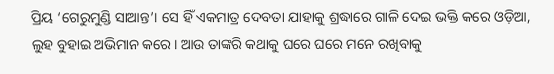ପ୍ରିୟ ‘ଗେରୁମୁଣ୍ଡି ସାଆନ୍ତ’। ସେ ହିଁ ଏକମାତ୍ର ଦେବତା ଯାହାକୁ ଶ୍ରଦ୍ଧାରେ ଗାଳି ଦେଇ ଭକ୍ତି କରେ ଓଡ଼ିଆ, ଲୁହ ବୁହାଇ ଅଭିମାନ କରେ। ଆଉ ତାଙ୍କରି କଥାକୁ ଘରେ ଘରେ ମନେ ରଖିବାକୁ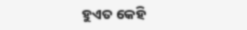ହୁଏତ କେହି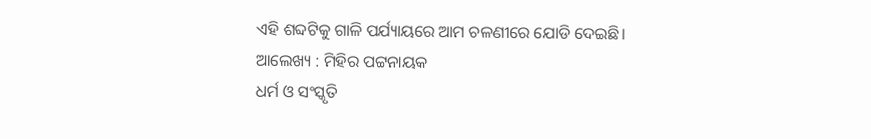ଏହି ଶବ୍ଦଟିକୁ ଗାଳି ପର୍ଯ୍ୟାୟରେ ଆମ ଚଳଣୀରେ ଯୋଡି ଦେଇଛି।
ଆଲେଖ୍ୟ : ମିହିର ପଟ୍ଟନାୟକ
ଧର୍ମ ଓ ସଂସ୍କୃତି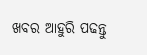ଖବର ଆହୁରି ପଢନ୍ତୁ